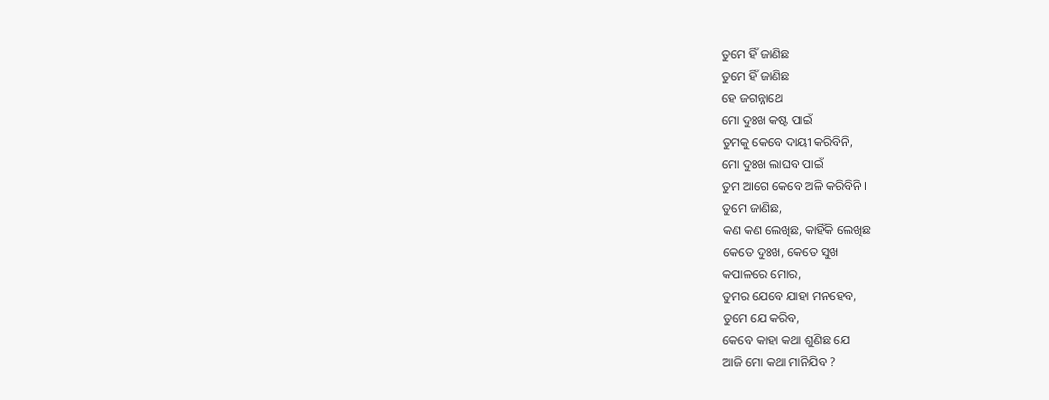ତୁମେ ହିଁ ଜାଣିଛ
ତୁମେ ହିଁ ଜାଣିଛ
ହେ ଜଗନ୍ନାଥେ
ମୋ ଦୁଃଖ କଷ୍ଟ ପାଇଁ
ତୁମକୁ କେବେ ଦାୟୀ କରିବିନି,
ମୋ ଦୁଃଖ ଲାଘବ ପାଇଁ
ତୁମ ଆଗେ କେବେ ଅଳି କରିବିନି ।
ତୁମେ ଜାଣିଛ,
କଣ କଣ ଲେଖିଛ, କାହିଁକି ଲେଖିଛ
କେତେ ଦୁଃଖ, କେତେ ସୁଖ
କପାଳରେ ମୋର,
ତୁମର ଯେବେ ଯାହା ମନହେବ,
ତୁମେ ଯେ କରିବ,
କେବେ କାହା କଥା ଶୁଣିଛ ଯେ
ଆଜି ମୋ କଥା ମାନିଯିବ ?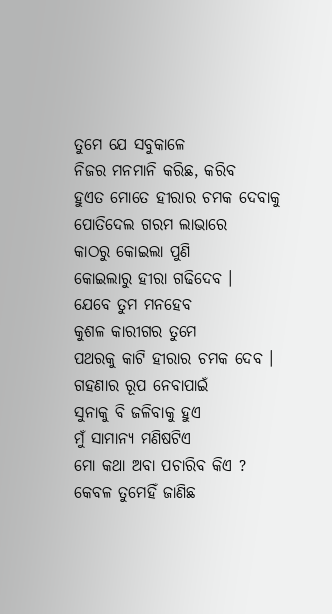ତୁମେ ଯେ ସବୁକାଳେ
ନିଜର ମନମାନି କରିଛ, କରିବ
ହୁଏତ ମୋତେ ହୀରାର ଚମକ ଦେବାକୁ
ପୋତିଦେଲ ଗରମ ଲାଭାରେ
କାଠରୁ କୋଇଲା ପୁଣି
କୋଇଲାରୁ ହୀରା ଗଢିଦେବ ।
ଯେବେ ତୁମ ମନହେବ
କୁଶଳ କାରୀଗର ତୁମେ
ପଥରକୁ କାଟି ହୀରାର ଚମକ ଦେବ ।
ଗହଣାର ରୂପ ନେବାପାଇଁ
ସୁନାକୁ ବି ଜଳିବାକୁ ହୁଏ
ମୁଁ ସାମାନ୍ୟ ମଣିଷଟିଏ
ମୋ କଥା ଅବା ପଚାରିବ କିଏ ?
କେବଳ ତୁମେହିଁ ଜାଣିଛ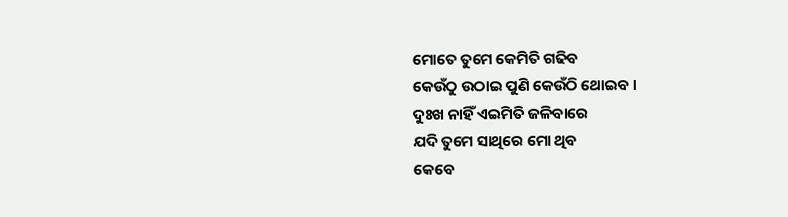ମୋତେ ତୁମେ କେମିତି ଗଢିବ
କେଉଁଠୁ ଉଠାଇ ପୁଣି କେଉଁଠି ଥୋଇବ ।
ଦୁଃଖ ନାହିଁ ଏଇମିତି ଜଳିବାରେ
ଯଦି ତୁମେ ସାଥିରେ ମୋ ଥିବ
କେବେ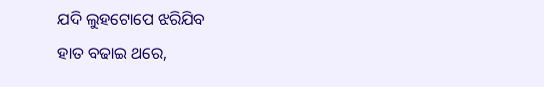ଯଦି ଲୁହଟୋପେ ଝରିଯିବ
ହାତ ବଢାଇ ଥରେ,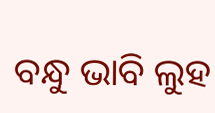ବନ୍ଧୁ ଭାବି ଲୁହ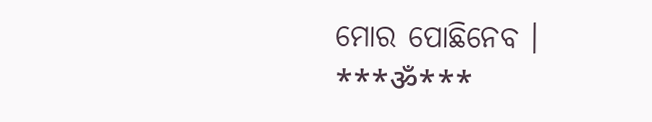ମୋର ପୋଛିନେବ ।
***ॐ***